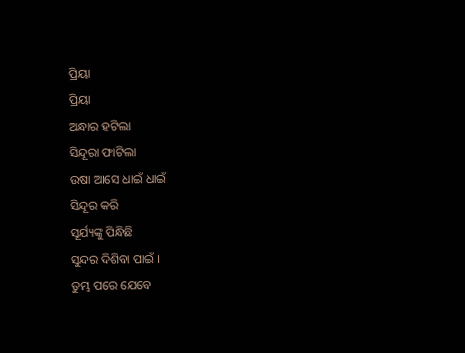ପ୍ରିୟା
ପ୍ରିୟା
ଅନ୍ଧାର ହଟିଲା
ସିନ୍ଦୂରା ଫାଟିଲା
ଉଷା ଆସେ ଧାଇଁ ଧାଇଁ
ସିନ୍ଦୂର କରି
ସୂର୍ଯ୍ୟଙ୍କୁ ପିନ୍ଧିଛି
ସୁନ୍ଦର ଦିଶିବା ପାଇଁ ।
ତୁମ୍ଭ ପରେ ଯେବେ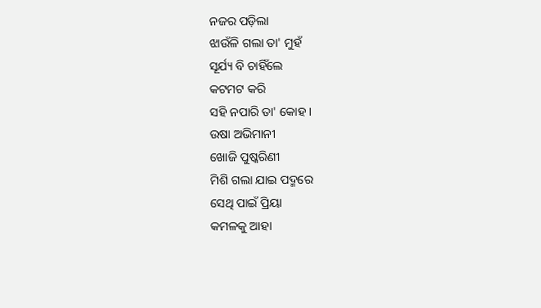ନଜର ପଡ଼ିଲା
ଝାଉଁଳି ଗଲା ତା' ମୁହଁ
ସୂର୍ଯ୍ୟ ବି ଚାହିଁଲେ
କଟମଟ କରି
ସହି ନପାରି ତା' କୋହ ।
ଉଷା ଅଭିମାନୀ
ଖୋଜି ପୁଷ୍କରିଣୀ
ମିଶି ଗଲା ଯାଇ ପଦ୍ମରେ
ସେଥି ପାଇଁ ପ୍ରିୟା
କମଳକୁ ଆହା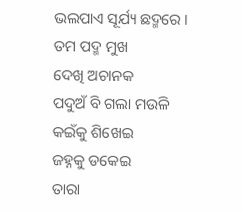ଭଲପାଏ ସୂର୍ଯ୍ୟ ଛଦ୍ମରେ ।
ତମ ପଦ୍ମ ମୁଖ
ଦେଖି ଅଚାନକ
ପଦୁଅଁ ବି ଗଲା ମଉଳି
କଇଁକୁ ଶିଖେଇ
ଜହ୍ନକୁ ଡକେଇ
ତାରା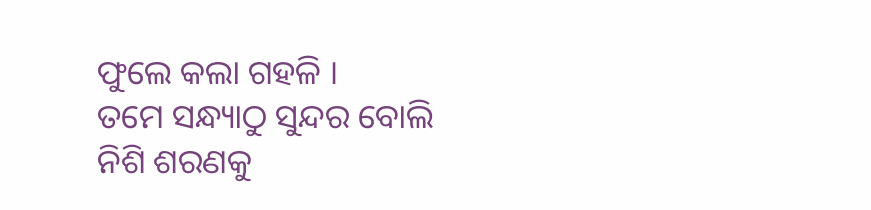ଫୁଲେ କଲା ଗହଳି ।
ତମେ ସନ୍ଧ୍ୟାଠୁ ସୁନ୍ଦର ବୋଲି
ନିଶି ଶରଣକୁ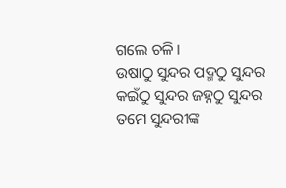ଗଲେ ଚଳି ।
ଉଷାଠୁ ସୁନ୍ଦର ପଦ୍ମଠୁ ସୁନ୍ଦର
କଇଁଠୁ ସୁନ୍ଦର ଜହ୍ନଠୁ ସୁନ୍ଦର
ତମେ ସୁନ୍ଦରୀଙ୍କ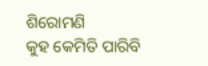ଶିରୋମଣି
କୁହ କେମିତି ପାରିବି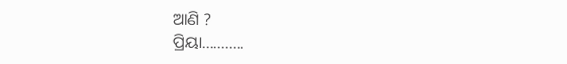ଆଣି ?
ପ୍ରିୟା...........